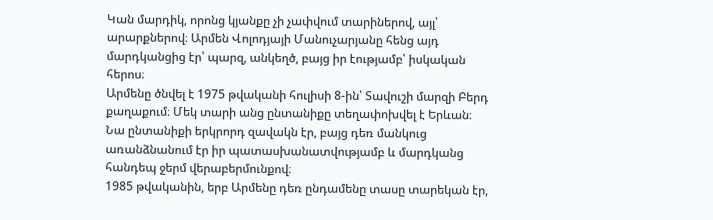Կան մարդիկ, որոնց կյանքը չի չափվում տարիներով, այլ՝ արարքներով։ Արմեն Վոլոդյայի Մանուչարյանը հենց այդ մարդկանցից էր՝ պարզ, անկեղծ, բայց իր էությամբ՝ իսկական հերոս։
Արմենը ծնվել է 1975 թվականի հուլիսի 8-ին՝ Տավուշի մարզի Բերդ քաղաքում։ Մեկ տարի անց ընտանիքը տեղափոխվել է Երևան։ Նա ընտանիքի երկրորդ զավակն էր, բայց դեռ մանկուց առանձնանում էր իր պատասխանատվությամբ և մարդկանց հանդեպ ջերմ վերաբերմունքով։
1985 թվականին, երբ Արմենը դեռ ընդամենը տասը տարեկան էր,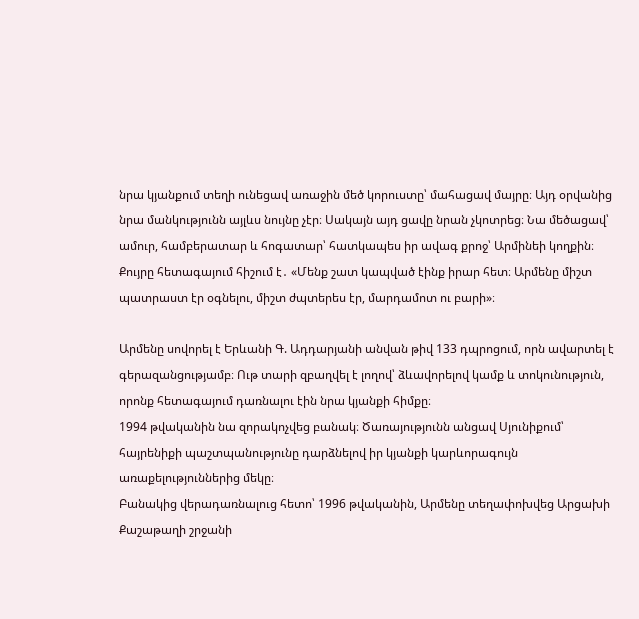նրա կյանքում տեղի ունեցավ առաջին մեծ կորուստը՝ մահացավ մայրը։ Այդ օրվանից նրա մանկությունն այլևս նույնը չէր։ Սակայն այդ ցավը նրան չկոտրեց։ Նա մեծացավ՝ ամուր, համբերատար և հոգատար՝ հատկապես իր ավագ քրոջ՝ Արմինեի կողքին։
Քույրը հետագայում հիշում է․ «Մենք շատ կապված էինք իրար հետ։ Արմենը միշտ պատրաստ էր օգնելու, միշտ ժպտերես էր, մարդամոտ ու բարի»։

Արմենը սովորել է Երևանի Գ. Ադդարյանի անվան թիվ 133 դպրոցում, որն ավարտել է գերազանցությամբ։ Ութ տարի զբաղվել է լողով՝ ձևավորելով կամք և տոկունություն, որոնք հետագայում դառնալու էին նրա կյանքի հիմքը։
1994 թվականին նա զորակոչվեց բանակ։ Ծառայությունն անցավ Սյունիքում՝ հայրենիքի պաշտպանությունը դարձնելով իր կյանքի կարևորագույն առաքելություններից մեկը։
Բանակից վերադառնալուց հետո՝ 1996 թվականին, Արմենը տեղափոխվեց Արցախի Քաշաթաղի շրջանի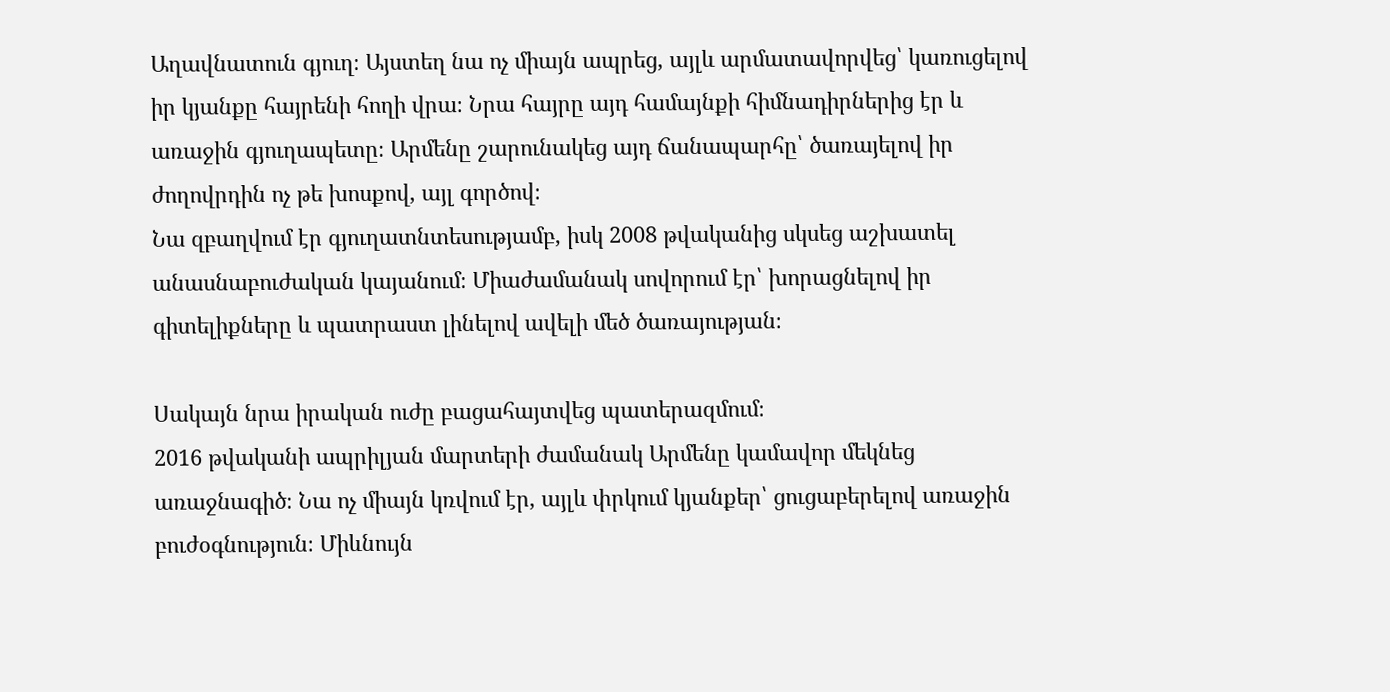Աղավնատուն գյուղ։ Այստեղ նա ոչ միայն ապրեց, այլև արմատավորվեց՝ կառուցելով իր կյանքը հայրենի հողի վրա։ Նրա հայրը այդ համայնքի հիմնադիրներից էր և առաջին գյուղապետը։ Արմենը շարունակեց այդ ճանապարհը՝ ծառայելով իր ժողովրդին ոչ թե խոսքով, այլ գործով։
Նա զբաղվում էր գյուղատնտեսությամբ, իսկ 2008 թվականից սկսեց աշխատել անասնաբուժական կայանում։ Միաժամանակ սովորում էր՝ խորացնելով իր գիտելիքները և պատրաստ լինելով ավելի մեծ ծառայության։

Սակայն նրա իրական ուժը բացահայտվեց պատերազմում։
2016 թվականի ապրիլյան մարտերի ժամանակ Արմենը կամավոր մեկնեց առաջնագիծ։ Նա ոչ միայն կռվում էր, այլև փրկում կյանքեր՝ ցուցաբերելով առաջին բուժօգնություն։ Միևնույն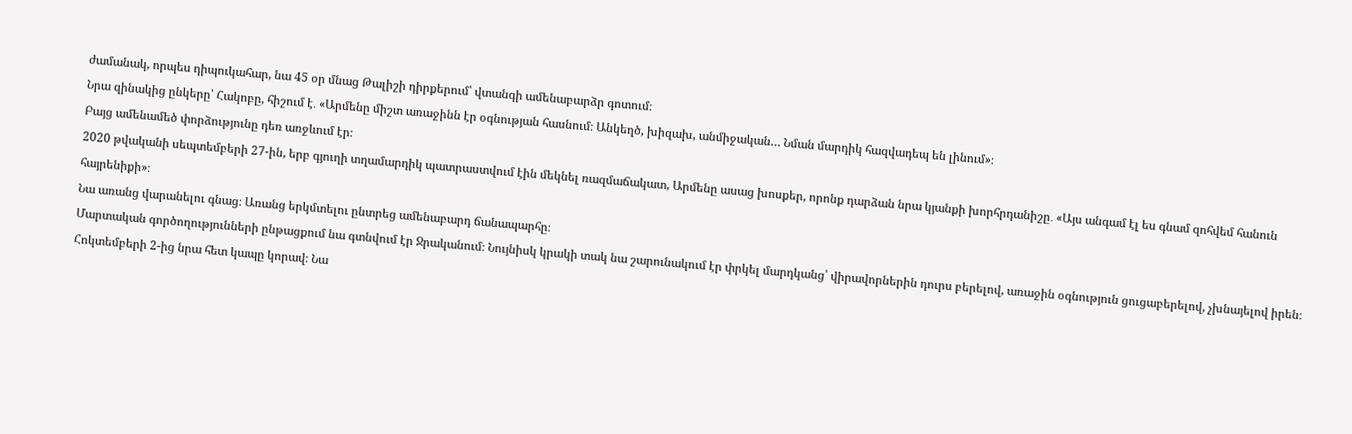ժամանակ, որպես դիպուկահար, նա 45 օր մնաց Թալիշի դիրքերում՝ վտանգի ամենաբարձր գոտում։
Նրա զինակից ընկերը՝ Հակոբը, հիշում է․ «Արմենը միշտ առաջինն էր օգնության հասնում։ Անկեղծ, խիզախ, անմիջական… Նման մարդիկ հազվադեպ են լինում»։
Բայց ամենամեծ փորձությունը դեռ առջևում էր։
2020 թվականի սեպտեմբերի 27-ին, երբ գյուղի տղամարդիկ պատրաստվում էին մեկնել ռազմաճակատ, Արմենը ասաց խոսքեր, որոնք դարձան նրա կյանքի խորհրդանիշը․ «Այս անգամ էլ ես գնամ զոհվեմ հանուն հայրենիքի»։
Նա առանց վարանելու գնաց։ Առանց երկմտելու ընտրեց ամենաբարդ ճանապարհը։
Մարտական գործողությունների ընթացքում նա գտնվում էր Ջրականում։ Նույնիսկ կրակի տակ նա շարունակում էր փրկել մարդկանց՝ վիրավորներին դուրս բերելով, առաջին օգնություն ցուցաբերելով, չխնայելով իրեն։
Հոկտեմբերի 2-ից նրա հետ կապը կորավ։ Նա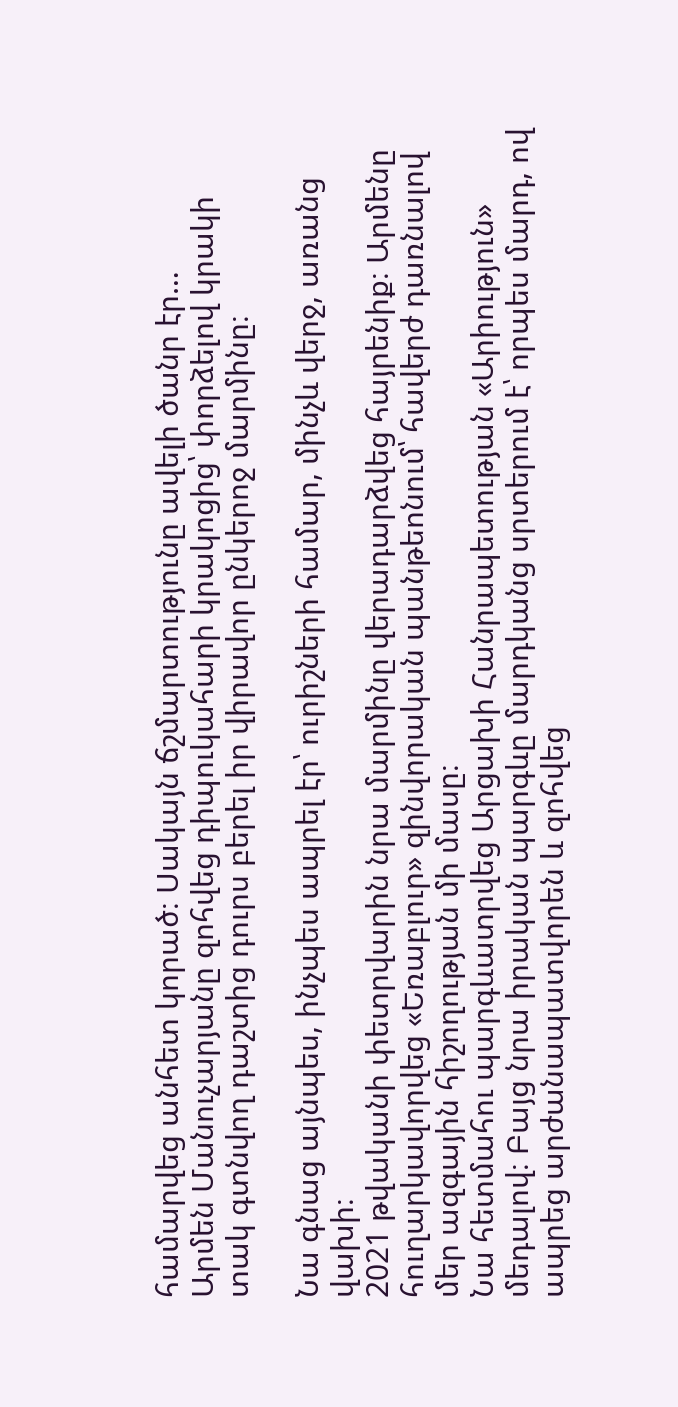համարվեց անհետ կորած։ Սակայն ճշմարտությունը ավելի ծանր էր…
Արմեն Մանուչարյանը զոհվեց դիպուկահարի կրակոցից՝ փորձելով կրակի տակ գտնվող դաշտից դուրս բերել իր վիրավոր ընկերոջ մարմինը։

Նա գնաց այնպես, ինչպես ապրել էր՝ ուրիշների համար, մինչև վերջ, առանց վախի։
2021 թվականի փետրվարին նրա մարմինը վերադարձվեց հայրենիք։ Արմենը հուղարկավորվեց «Եռաբլուր» զինվորական պանթեոնում՝ հավերժ դառնալով մեր ազգային հիշողության մի մասը։
Նա հետմահու պարգևատրվեց Արցախի Հանրապետության «Արիություն» մեդալով։ Բայց նրա իրական պարգևը մարդկանց սրտերում է՝ որպես մարդ, ով ապրեց արժանապատվորեն և զոհվեց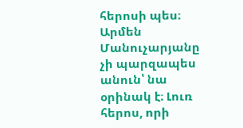հերոսի պես։
Արմեն Մանուչարյանը չի պարզապես անուն՝ նա օրինակ է։ Լուռ հերոս, որի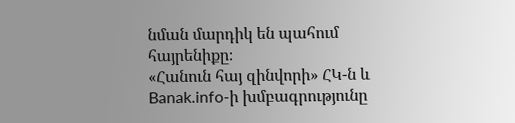նման մարդիկ են պահում հայրենիքը։
«Հանուն հայ զինվորի» ՀԿ-ն և Banak.info-ի խմբագրությունը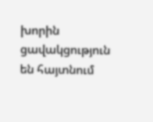խորին ցավակցություն են հայտնում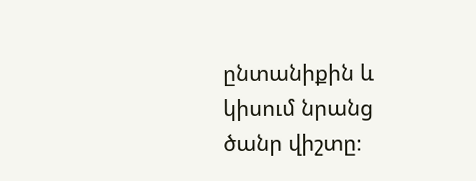ընտանիքին և կիսում նրանց ծանր վիշտը։